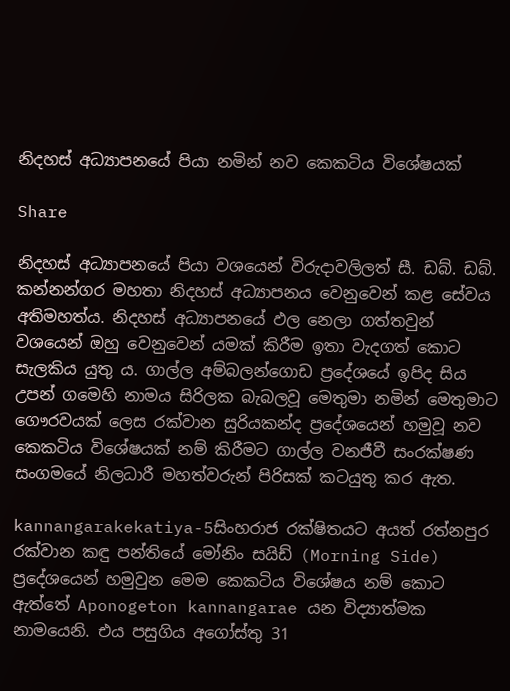නිදහස් අධ්‍යාපනයේ පියා නමින් නව කෙකටිය විශේෂයක්

Share

නිදහස් අධ්‍යාපනයේ පියා වශයෙන් විරුදාවලිලත් සී. ඩබ්. ඩබ්. කන්නන්ගර මහතා නිදහස් අධ්‍යාපනය වෙනුවෙන් කළ සේවය අතිමහත්ය. නිදහස් අධ්‍යාපනයේ ඵල නෙලා ගත්තවුන් වශයෙන් ඔහු වෙනුවෙන් යමක් කිරීම ඉතා වැදගත් කොට සැලකිය යුතු ය. ගාල්ල අම්බලන්ගොඩ ප්‍රදේශයේ ඉපිද සිය උපන් ගමෙහි නාමය සිරිලක බැබලවූ මෙතුමා නමින් මෙතුමාට ගෞරවයක් ලෙස රක්වාන සුරියකන්ද ප්‍රදේශයෙන් හමුවූ නව කෙකටිය විශේෂයක් නම් කිරීමට ගාල්ල වනජීවී සංරක්ෂණ සංගමයේ නිලධාරී මහත්වරුන් පිරිසක් කටයුතු කර ඇත.

kannangarakekatiya-5සිංහරාජ රක්ෂිතයට අයත් රත්නපුර රක්වාන කඳු පන්තියේ මෝනිං සයිඩ් (Morning Side) ප්‍රදේශයෙන් හමුවුන මෙම කෙකටිය විශේෂය නම් කොට ඇත්තේ Aponogeton kannangarae යන විද්‍යාත්මක නාමයෙනි. එය පසුගිය අගෝස්තු 31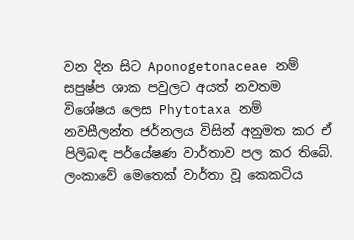වන දින සිට Aponogetonaceae නම් සපුෂ්ප ශාක පවුලට අයත් නවතම විශේෂය ලෙස Phytotaxa නම් නවසීලන්ත ජර්නලය විසින් අනුමත කර ඒ පිලිබඳ පර්යේෂණ වාර්තාව පල කර තිබේ. ලංකාවේ මෙතෙක් වාර්තා වූ කෙකටිය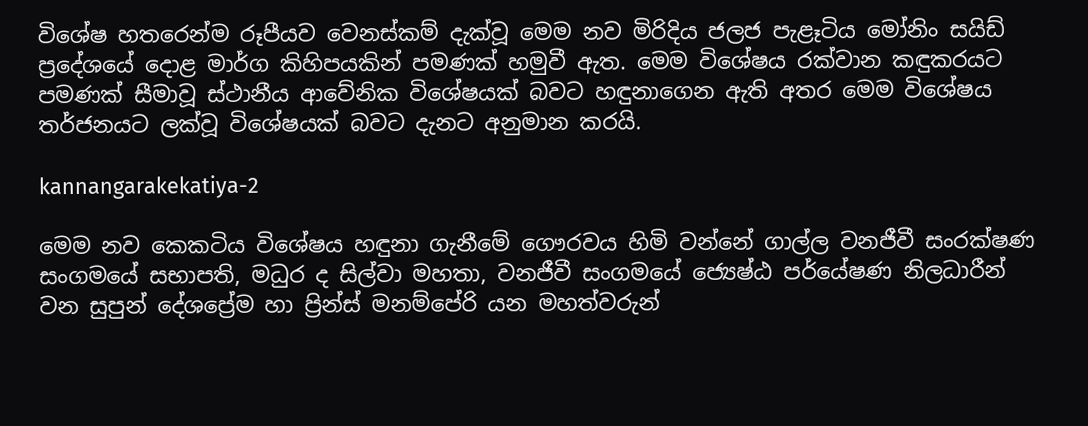විශේෂ හතරෙන්ම රූපීයව වෙනස්කම් දැක්වූ මෙම නව මිරිදිය ජලජ පැළෑටිය මෝනිං සයිඩ් ප්‍රදේශයේ දොළ මාර්ග කිහිපයකින් පමණක් හමුවී ඇත. මෙම විශේෂය රක්වාන කඳුකරයට පමණක් සීමාවූ ස්ථානීය ආවේනික විශේෂයක් බවට හඳුනාගෙන ඇති අතර මෙම විශේෂය තර්ජනයට ලක්වූ විශේෂයක් බවට දැනට අනුමාන කරයි.

kannangarakekatiya-2

මෙම නව කෙකටිය විශේෂය හඳුනා ගැනීමේ ගෞරවය හිමි වන්නේ ගාල්ල වනජීවී සංරක්ෂණ සංගමයේ සභාපති, මධුර ද සිල්වා මහතා, වනජීවී සංගමයේ ජ්‍යෙෂ්ඨ පර්යේෂණ නිලධාරීන් වන සුපුන් දේශප්‍රේම හා ප්‍රින්ස් මනම්පේරි යන මහත්වරුන්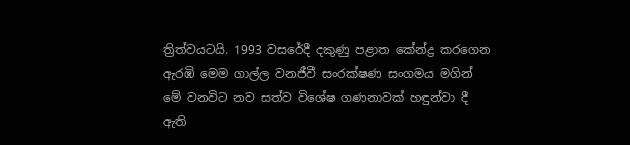ත්‍රිත්වයටයි. 1993 වසරේදී දකුණු පළාත කේන්ද්‍ර කරගෙන ඇරඹි මෙම ගාල්ල වනජීවී සංරක්ෂණ සංගමය මගින් මේ වනවිට නව සත්ව විශේෂ ගණනාවක් හඳුන්වා දී ඇති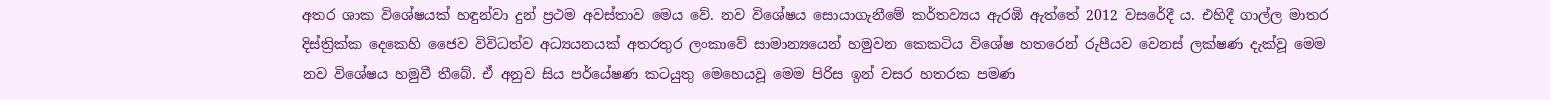අතර ශාක විශේෂයක් හඳුන්වා දුන් ප්‍රථම අවස්තාව මෙය වේ. නව විශේෂය සොයාගැනීමේ කර්තව්‍යය ඇරඹි ඇත්තේ 2012 වසරේදී ය. එහිදී ගාල්ල මාතර දිස්ත්‍රික්ක දෙකෙහි ජෛව විවිධත්ව අධ්‍යයනයක් අතරතුර ලංකාවේ සාමාන්‍යයෙන් හමුවන කෙකටිය විශේෂ හතරෙන් රුපීයව වෙනස් ලක්ෂණ දැක්වූ මෙම නව විශේෂය හමුවී තීබේ. ඒ අනුව සිය පර්යේෂණ කටයුතු මෙහෙයවූ මෙම පිරිස ඉන් වසර හතරක පමණ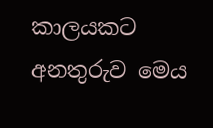කාලයකට අනතුරුව මෙය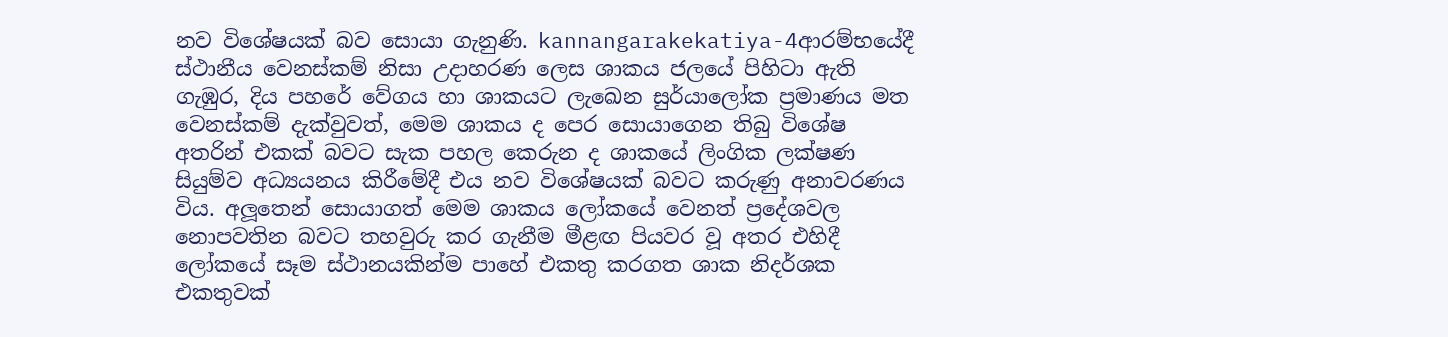නව විශේෂයක් බව සොයා ගැනුණි. kannangarakekatiya-4ආරම්භයේදී ස්ථානීය වෙනස්කම් නිසා උදාහරණ ලෙස ශාකය ජලයේ පිහිටා ඇති ගැඹුර, දිය පහරේ වේගය හා ශාකයට ලැඛෙන සුර්යාලෝක ප්‍රමාණය මත වෙනස්කම් දැක්වුවත්, මෙම ශාකය ද පෙර සොයාගෙන තිබු විශේෂ අතරින් එකක් බවට සැක පහල කෙරුන ද ශාකයේ ලිංගික ලක්ෂණ සියුම්ව අධ්‍යයනය කිරීමේදී එය නව විශේෂයක් බවට කරුණු අනාවරණය විය. අලූතෙන් සොයාගත් මෙම ශාකය ලෝකයේ වෙනත් ප්‍රදේශවල නොපවතින බවට තහවුරු කර ගැනීම මීළඟ පියවර වූ අතර එහිදී ලෝකයේ සෑම ස්ථානයකින්ම පාහේ එකතු කරගත ශාක නිදර්ශක එකතුවක්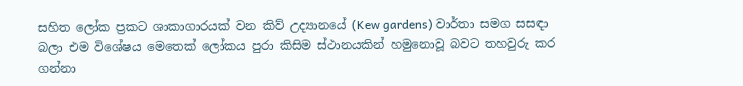සහිත ලෝක ප්‍රකට ශාකාගාරයක් වන කිව් උද්‍යානයේ (Kew gardens) වාර්තා සමග සසඳා බලා එම විශේෂය මෙතෙක් ලෝකය පුරා කිසිම ස්ථානයකින් හමුනොවූ බවට තහවුරු කර ගන්නා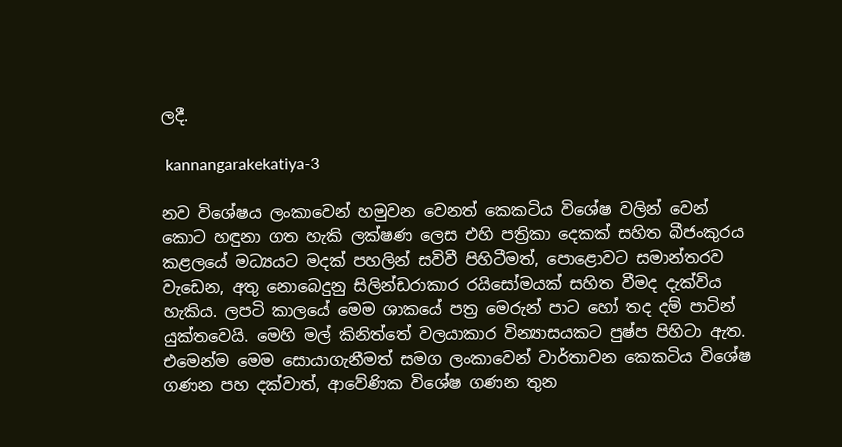ලදී.

 kannangarakekatiya-3

නව විශේෂය ලංකාවෙන් හමුවන වෙනත් කෙකටිය විශේෂ වලින් වෙන් කොට හඳුනා ගත හැකි ලක්ෂණ ලෙස එහි පත්‍රිකා දෙකක් සහිත බීජංකුරය කළලයේ මධ්‍යයට මදක් පහලින් සවිවී පිහිටීමත්, පොළොවට සමාන්තරව වැඩෙන, අතු නොබෙදුනු සිලින්ඩරාකාර රයිසෝමයක් සහිත වීමද දැක්විය හැකිය. ලපටි කාලයේ මෙම ශාකයේ පත්‍ර මෙරුන් පාට හෝ තද දම් පාටින් යුක්තවෙයි. මෙහි මල් කිනිත්තේ වලයාකාර වින්‍යාසයකට පුෂ්ප පිහිටා ඇත. එමෙන්ම මෙම සොයාගැනීමත් සමග ලංකාවෙන් වාර්තාවන කෙකටිය විශේෂ ගණන පහ දක්වාත්, ආවේණික විශේෂ ගණන තුන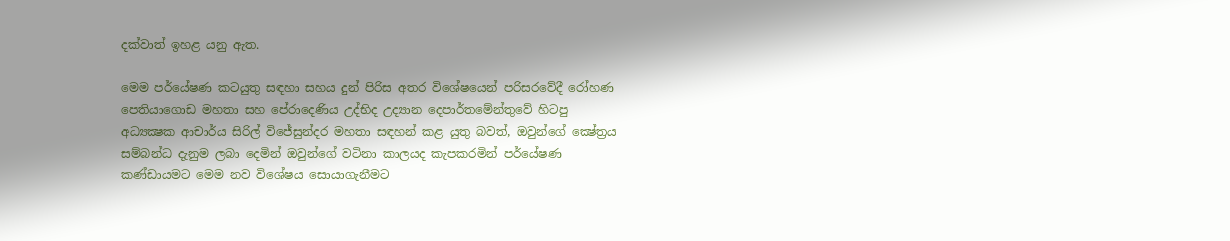දක්වාත් ඉහළ යනු ඇත.

මෙම පර්යේෂණ කටයුතු සඳහා සහය දුන් පිරිස අතර විශේෂයෙන් පරිසරවේදී රෝහණ පෙතියාගොඩ මහතා සහ පේරාදෙණිය උද්භිද උද්‍යාන දෙපාර්තමේන්තුවේ හිටපු අධ්‍යක්‍ෂක ආචාර්ය සිරිල් විජේසුන්දර මහතා සඳහන් කළ යුතු බවත්, ඔවුන්ගේ ක්‍ෂේත්‍රය සම්බන්ධ දැනුම ලබා දෙමින් ඔවුන්ගේ වටිනා කාලයද කැපකරමින් පර්යේෂණ කණ්ඩායමට මෙම නව විශේෂය සොයාගැනීමට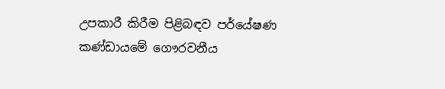උපකාරී කිරීම පිළිබඳව පර්යේෂණ කණ්ඩායමේ ගෞරවනීය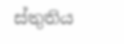ස්තුතිය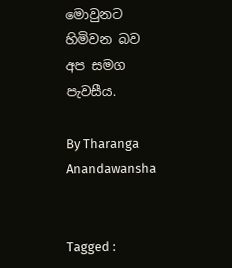මොවුනට හිමිවන බව අප සමග පැවසීය.

By Tharanga Anandawansha


Tagged :